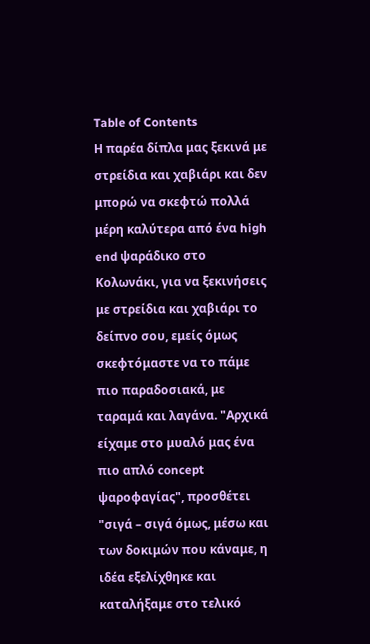Table of Contents
Η παρέα δίπλα μας ξεκινά με στρείδια και χαβιάρι και δεν μπορώ να σκεφτώ πολλά μέρη καλύτερα από ένα high end ψαράδικο στο Κολωνάκι, για να ξεκινήσεις με στρείδια και χαβιάρι το δείπνο σου, εμείς όμως σκεφτόμαστε να το πάμε πιο παραδοσιακά, με ταραμά και λαγάνα. "Αρχικά είχαμε στο μυαλό μας ένα πιο απλό concept ψαροφαγίας", προσθέτει "σιγά – σιγά όμως, μέσω και των δοκιμών που κάναμε, η ιδέα εξελίχθηκε και καταλήξαμε στο τελικό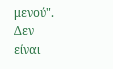μενού". Δεν είναι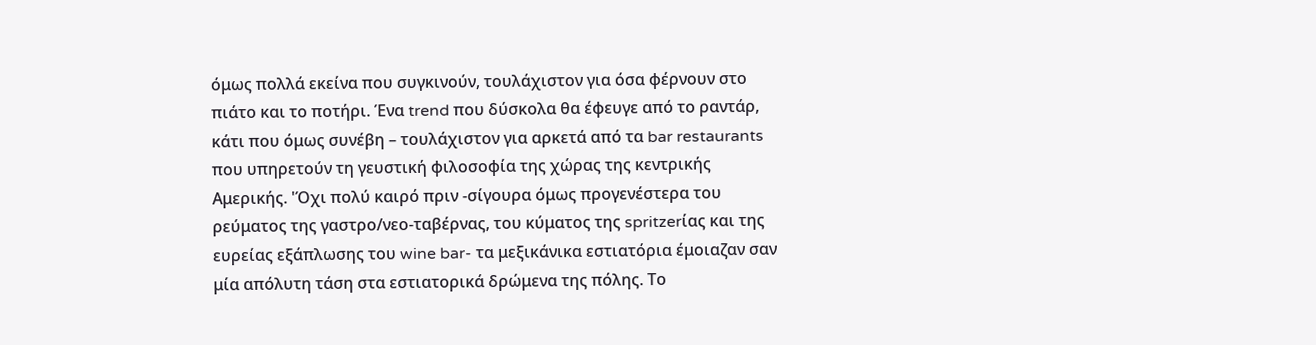όμως πολλά εκείνα που συγκινούν, τουλάχιστον για όσα φέρνουν στο πιάτο και το ποτήρι. Ένα trend που δύσκολα θα έφευγε από το ραντάρ, κάτι που όμως συνέβη – τουλάχιστον για αρκετά από τα bar restaurants που υπηρετούν τη γευστική φιλοσοφία της χώρας της κεντρικής Αμερικής. 'Όχι πολύ καιρό πριν -σίγουρα όμως προγενέστερα του ρεύματος της γαστρο/νεο-ταβέρνας, του κύματος της spritzerίας και της ευρείας εξάπλωσης του wine bar- τα μεξικάνικα εστιατόρια έμοιαζαν σαν μία απόλυτη τάση στα εστιατορικά δρώμενα της πόλης. Το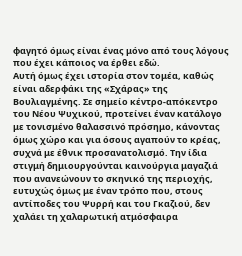φαγητό όμως είναι ένας μόνο από τους λόγους που έχει κάποιος να έρθει εδώ.
Αυτή όμως έχει ιστορία στον τομέα, καθώς είναι αδερφάκι της «Σχάρας» της Βουλιαγμένης. Σε σημείο κέντρο-απόκεντρο του Νέου Ψυχικού, προτείνει έναν κατάλογο με τονισμένο θαλασσινό πρόσημο, κάνοντας όμως χώρο και για όσους αγαπούν το κρέας, συχνά με έθνικ προσανατολισμό. Την ίδια στιγμή δημιουργούνται καινούργια μαγαζιά που ανανεώνουν το σκηνικό της περιοχής, ευτυχώς όμως με έναν τρόπο που, στους αντίποδες του Ψυρρή και του Γκαζιού, δεν χαλάει τη χαλαρωτική ατμόσφαιρα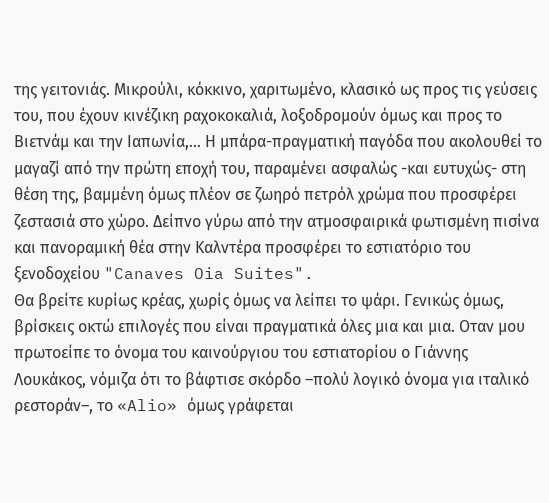της γειτονιάς. Μικρούλι, κόκκινο, χαριτωμένο, κλασικό ως προς τις γεύσεις του, που έχουν κινέζικη ραχοκοκαλιά, λοξοδρομούν όμως και προς το Βιετνάμ και την Ιαπωνία,… Η μπάρα-πραγματική παγόδα που ακολουθεί το μαγαζί από την πρώτη εποχή του, παραμένει ασφαλώς -και ευτυχώς- στη θέση της, βαμμένη όμως πλέον σε ζωηρό πετρόλ χρώμα που προσφέρει ζεστασιά στο χώρο. Δείπνο γύρω από την ατμοσφαιρικά φωτισμένη πισίνα και πανοραμική θέα στην Καλντέρα προσφέρει το εστιατόριο του ξενοδοχείου "Canaves Oia Suites".
Θα βρείτε κυρίως κρέας, χωρίς όμως να λείπει το ψάρι. Γενικώς όμως, βρίσκεις οκτώ επιλογές που είναι πραγματικά όλες μια και μια. Oταν μου πρωτοείπε το όνομα του καινούργιου του εστιατορίου ο Γιάννης Λουκάκος, νόμιζα ότι το βάφτισε σκόρδο –πολύ λογικό όνομα για ιταλικό ρεστοράν–, το «Alio» όμως γράφεται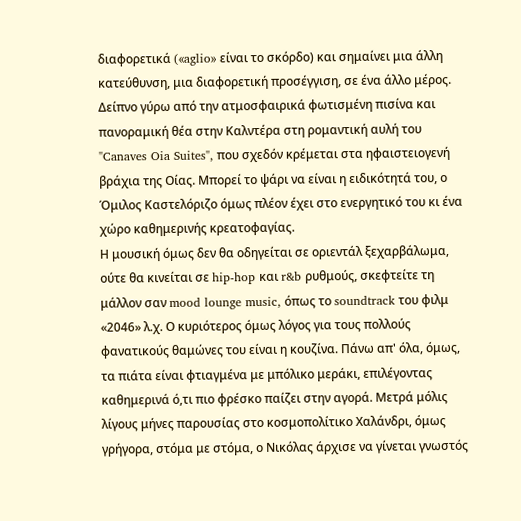διαφορετικά («aglio» είναι το σκόρδο) και σημαίνει μια άλλη κατεύθυνση, μια διαφορετική προσέγγιση, σε ένα άλλο μέρος. Δείπνο γύρω από την ατμοσφαιρικά φωτισμένη πισίνα και πανοραμική θέα στην Καλντέρα στη ρομαντική αυλή του "Canaves Oia Suites", που σχεδόν κρέμεται στα ηφαιστειογενή βράχια της Οίας. Μπορεί το ψάρι να είναι η ειδικότητά του, ο Όμιλος Καστελόριζο όμως πλέον έχει στο ενεργητικό του κι ένα χώρο καθημερινής κρεατοφαγίας.
Η μουσική όμως δεν θα οδηγείται σε οριεντάλ ξεχαρβάλωμα, ούτε θα κινείται σε hip-hop και r&b ρυθμούς, σκεφτείτε τη μάλλον σαν mood lounge music, όπως το soundtrack του φιλμ «2046» λ.χ. Ο κυριότερος όμως λόγος για τους πολλούς φανατικούς θαμώνες του είναι η κουζίνα. Πάνω απ' όλα, όμως, τα πιάτα είναι φτιαγμένα με μπόλικο μεράκι, επιλέγοντας καθημερινά ό,τι πιο φρέσκο παίζει στην αγορά. Μετρά μόλις λίγους μήνες παρουσίας στο κοσμοπολίτικο Χαλάνδρι, όμως γρήγορα, στόμα με στόμα, ο Νικόλας άρχισε να γίνεται γνωστός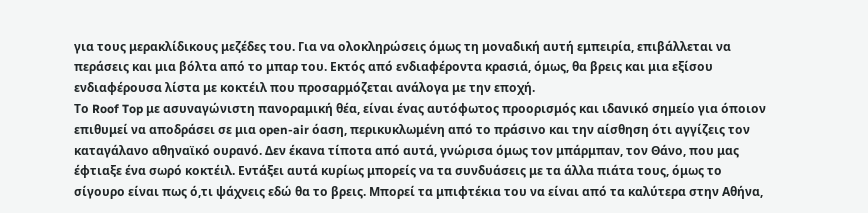για τους μερακλίδικους μεζέδες του. Για να ολοκληρώσεις όμως τη μοναδική αυτή εμπειρία, επιβάλλεται να περάσεις και μια βόλτα από το μπαρ του. Εκτός από ενδιαφέροντα κρασιά, όμως, θα βρεις και μια εξίσου ενδιαφέρουσα λίστα με κοκτέιλ που προσαρμόζεται ανάλογα με την εποχή.
Tο Roof Top με ασυναγώνιστη πανοραμική θέα, είναι ένας αυτόφωτος προορισμός και ιδανικό σημείο για όποιον επιθυμεί να αποδράσει σε μια open-air όαση, περικυκλωμένη από το πράσινο και την αίσθηση ότι αγγίζεις τον καταγάλανο αθηναϊκό ουρανό. Δεν έκανα τίποτα από αυτά, γνώρισα όμως τον μπάρμπαν, τον Θάνο, που μας έφτιαξε ένα σωρό κοκτέιλ. Εντάξει αυτά κυρίως μπορείς να τα συνδυάσεις με τα άλλα πιάτα τους, όμως το σίγουρο είναι πως ό,τι ψάχνεις εδώ θα το βρεις. Μπορεί τα μπιφτέκια του να είναι από τα καλύτερα στην Αθήνα,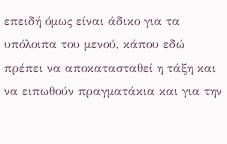επειδή όμως είναι άδικο για τα υπόλοιπα του μενού, κάπου εδώ πρέπει να αποκατασταθεί η τάξη και να ειπωθούν πραγματάκια και για την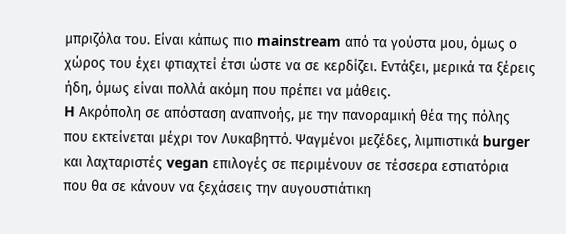μπριζόλα του. Είναι κάπως πιο mainstream από τα γούστα μου, όμως ο χώρος του έχει φτιαχτεί έτσι ώστε να σε κερδίζει. Εντάξει, μερικά τα ξέρεις ήδη, όμως είναι πολλά ακόμη που πρέπει να μάθεις.
H Ακρόπολη σε απόσταση αναπνοής, με την πανοραμική θέα της πόλης που εκτείνεται μέχρι τον Λυκαβηττό. Ψαγμένοι μεζέδες, λιμπιστικά burger και λαχταριστές vegan επιλογές σε περιμένουν σε τέσσερα εστιατόρια που θα σε κάνουν να ξεχάσεις την αυγουστιάτικη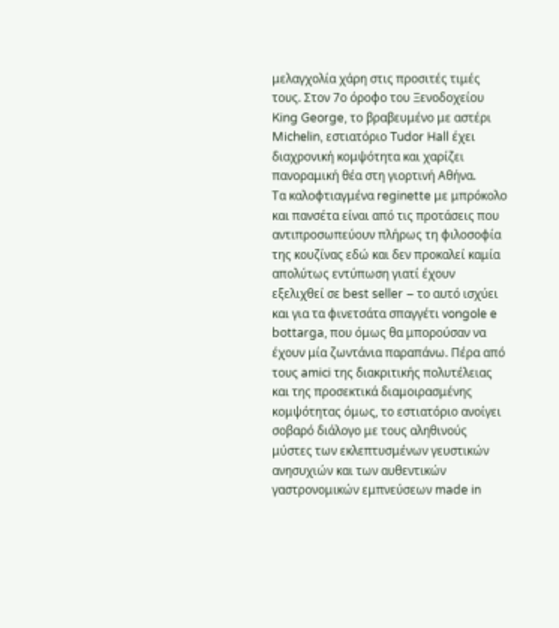μελαγχολία χάρη στις προσιτές τιμές τους. Στον 7ο όροφο του Ξενοδοχείου King George, το βραβευμένο με αστέρι Michelin, εστιατόριο Tudor Hall έχει διαχρονική κομψότητα και χαρίζει πανοραμική θέα στη γιορτινή Αθήνα.
Τα καλοφτιαγμένα reginette με μπρόκολο και πανσέτα είναι από τις προτάσεις που αντιπροσωπεύουν πλήρως τη φιλοσοφία της κουζίνας εδώ και δεν προκαλεί καμία απολύτως εντύπωση γιατί έχουν εξελιχθεί σε best seller – το αυτό ισχύει και για τα φινετσάτα σπαγγέτι vongole e bottarga, που όμως θα μπορούσαν να έχουν μία ζωντάνια παραπάνω. Πέρα από τους amici της διακριτικής πολυτέλειας και της προσεκτικά διαμοιρασμένης κομψότητας όμως, το εστιατόριο ανοίγει σοβαρό διάλογο με τους αληθινούς μύστες των εκλεπτυσμένων γευστικών ανησυχιών και των αυθεντικών γαστρονομικών εμπνεύσεων made in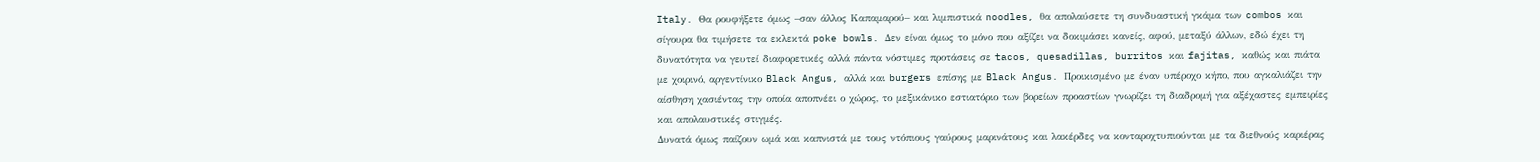Italy. Θα ρουφήξετε όμως –σαν άλλος Καπαμαρού– και λιμπιστικά noodles, θα απολαύσετε τη συνδυαστική γκάμα των combos και σίγουρα θα τιμήσετε τα εκλεκτά poke bowls. Δεν είναι όμως το μόνο που αξίζει να δοκιμάσει κανείς, αφού, μεταξύ άλλων, εδώ έχει τη δυνατότητα να γευτεί διαφορετικές αλλά πάντα νόστιμες προτάσεις σε tacos, quesadillas, burritos και fajitas, καθώς και πιάτα με χοιρινό, αργεντίνικο Black Angus, αλλά και burgers επίσης με Black Angus. Προικισμένο με έναν υπέροχο κήπο, που αγκαλιάζει την αίσθηση χασιέντας την οποία αποπνέει ο χώρος, το μεξικάνικο εστιατόριο των βορείων προαστίων γνωρίζει τη διαδρομή για αξέχαστες εμπειρίες και απολαυστικές στιγμές.
Δυνατά όμως παίζουν ωμά και καπνιστά με τους ντόπιους γαύρους μαρινάτους και λακέρδες να κονταροχτυπιούνται με τα διεθνούς καριέρας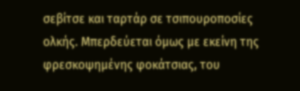σεβίτσε και ταρτάρ σε τσιπουροποσίες ολκής. Μπερδεύεται όμως με εκείνη της φρεσκοψημένης φοκάτσιας, του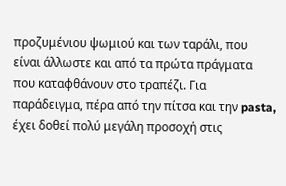προζυμένιου ψωμιού και των ταράλι, που είναι άλλωστε και από τα πρώτα πράγματα που καταφθάνουν στο τραπέζι. Για παράδειγμα, πέρα από την πίτσα και την pasta, έχει δοθεί πολύ μεγάλη προσοχή στις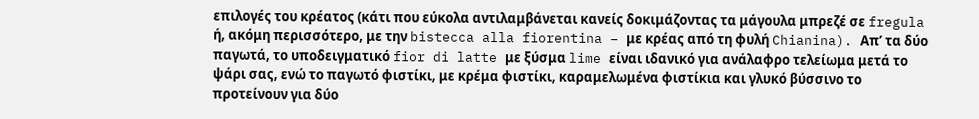επιλογές του κρέατος (κάτι που εύκολα αντιλαμβάνεται κανείς δοκιμάζοντας τα μάγουλα μπρεζέ σε fregula ή, ακόμη περισσότερο, με την bistecca alla fiorentina – με κρέας από τη φυλή Chianina). Απ’ τα δύο παγωτά, το υποδειγματικό fior di latte με ξύσμα lime είναι ιδανικό για ανάλαφρο τελείωμα μετά το ψάρι σας, ενώ το παγωτό φιστίκι, με κρέμα φιστίκι, καραμελωμένα φιστίκια και γλυκό βύσσινο το προτείνουν για δύο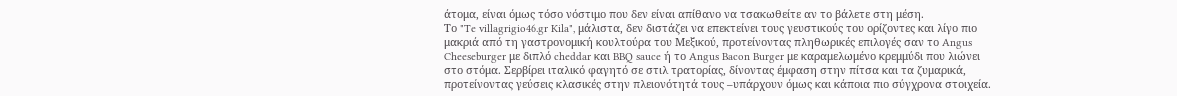άτομα, είναι όμως τόσο νόστιμο που δεν είναι απίθανο να τσακωθείτε αν το βάλετε στη μέση.
Το "Te villagrigio46.gr Kila", μάλιστα, δεν διστάζει να επεκτείνει τους γευστικούς του ορίζοντες και λίγο πιο μακριά από τη γαστρονομική κουλτούρα του Μεξικού, προτείνοντας πληθωρικές επιλογές σαν το Angus Cheeseburger με διπλό cheddar και BBQ sauce ή το Angus Bacon Burger με καραμελωμένο κρεμμύδι που λιώνει στο στόμα. Σερβίρει ιταλικό φαγητό σε στιλ τρατορίας, δίνοντας έμφαση στην πίτσα και τα ζυμαρικά, προτείνοντας γεύσεις κλασικές στην πλειονότητά τους –υπάρχουν όμως και κάποια πιο σύγχρονα στοιχεία.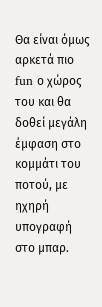Θα είναι όμως αρκετά πιο fun ο χώρος του και θα δοθεί μεγάλη έμφαση στο κομμάτι του ποτού, με ηχηρή υπογραφή στο μπαρ.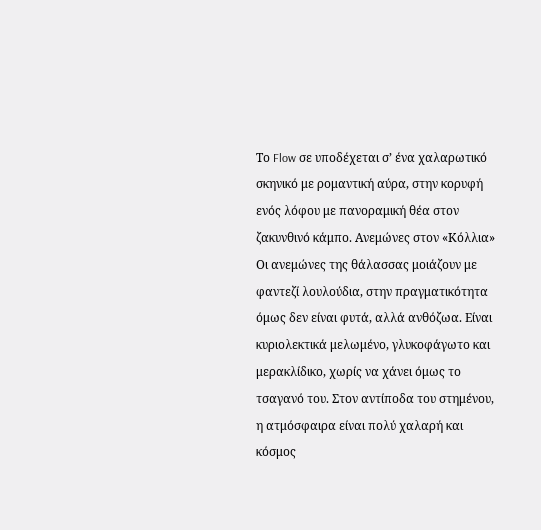Το Flow σε υποδέχεται σ’ ένα χαλαρωτικό σκηνικό με ρομαντική αύρα, στην κορυφή ενός λόφου με πανοραμική θέα στον ζακυνθινό κάμπο. Ανεμώνες στον «Κόλλια» Οι ανεμώνες της θάλασσας μοιάζουν με φαντεζί λουλούδια, στην πραγματικότητα όμως δεν είναι φυτά, αλλά ανθόζωα. Είναι κυριολεκτικά μελωμένο, γλυκοφάγωτο και μερακλίδικο, χωρίς να χάνει όμως το τσαγανό του. Στον αντίποδα του στημένου, η ατμόσφαιρα είναι πολύ χαλαρή και κόσμος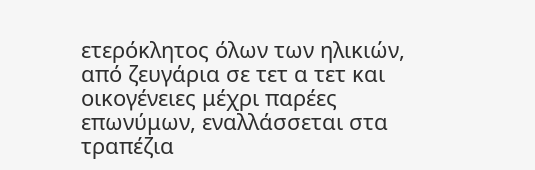ετερόκλητος όλων των ηλικιών, από ζευγάρια σε τετ α τετ και οικογένειες μέχρι παρέες επωνύμων, εναλλάσσεται στα τραπέζια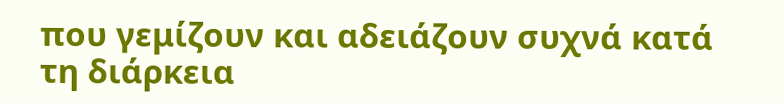που γεμίζουν και αδειάζουν συχνά κατά τη διάρκεια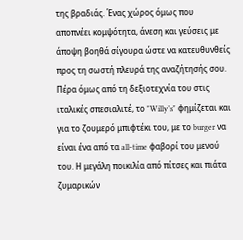της βραδιάς. Ένας χώρος όμως που αποπνέει κομψότητα, άνεση και γεύσεις με άποψη βοηθά σίγουρα ώστε να κατευθυνθείς προς τη σωστή πλευρά της αναζήτησής σου.
Πέρα όμως από τη δεξιοτεχνία του στις ιταλικές σπεσιαλιτέ, το "Willy’s" φημίζεται και για το ζουμερό μπιφτέκι του, με το burger να είναι ένα από τα all-time φαβορί του μενού του. Η μεγάλη ποικιλία από πίτσες και πιάτα ζυμαρικών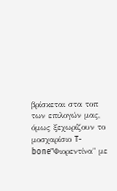βρίσκεται στα τοπ των επιλογών μας, όμως ξεχωρίζουν το μοσχαρίσιο T-bone"Φιορεντίνα" με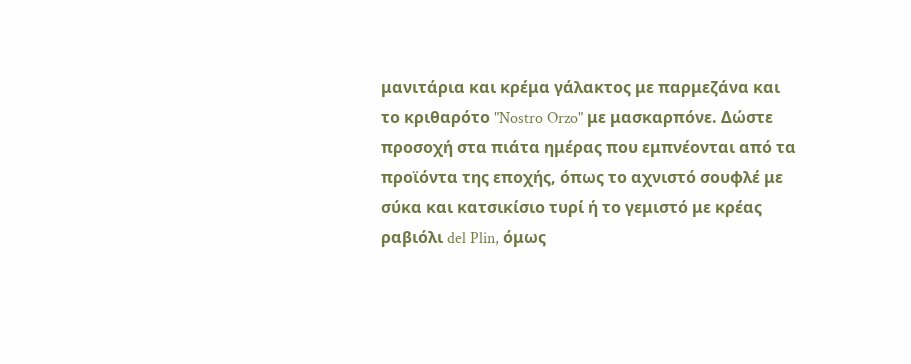μανιτάρια και κρέμα γάλακτος με παρμεζάνα και το κριθαρότο "Nostro Orzo" με μασκαρπόνε. Δώστε προσοχή στα πιάτα ημέρας που εμπνέονται από τα προϊόντα της εποχής, όπως το αχνιστό σουφλέ με σύκα και κατσικίσιο τυρί ή το γεμιστό με κρέας ραβιόλι del Plin, όμως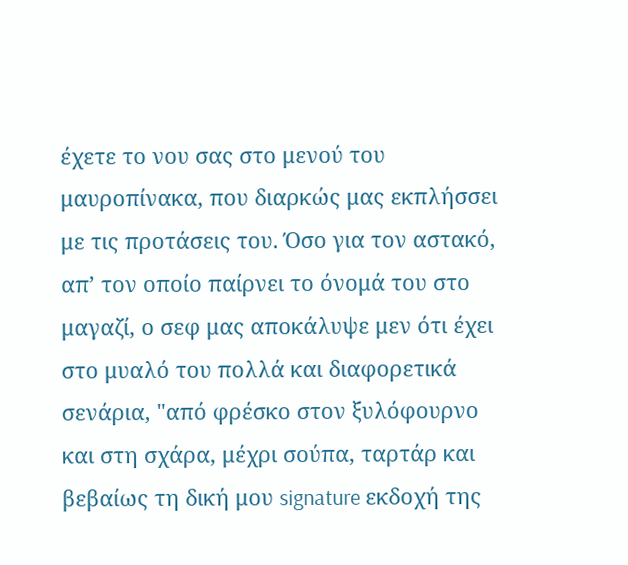έχετε το νου σας στο μενού του μαυροπίνακα, που διαρκώς μας εκπλήσσει με τις προτάσεις του. Όσο για τον αστακό, απ’ τον οποίο παίρνει το όνομά του στο μαγαζί, ο σεφ μας αποκάλυψε μεν ότι έχει στο μυαλό του πολλά και διαφορετικά σενάρια, "από φρέσκο στον ξυλόφουρνο και στη σχάρα, μέχρι σούπα, ταρτάρ και βεβαίως τη δική μου signature εκδοχή της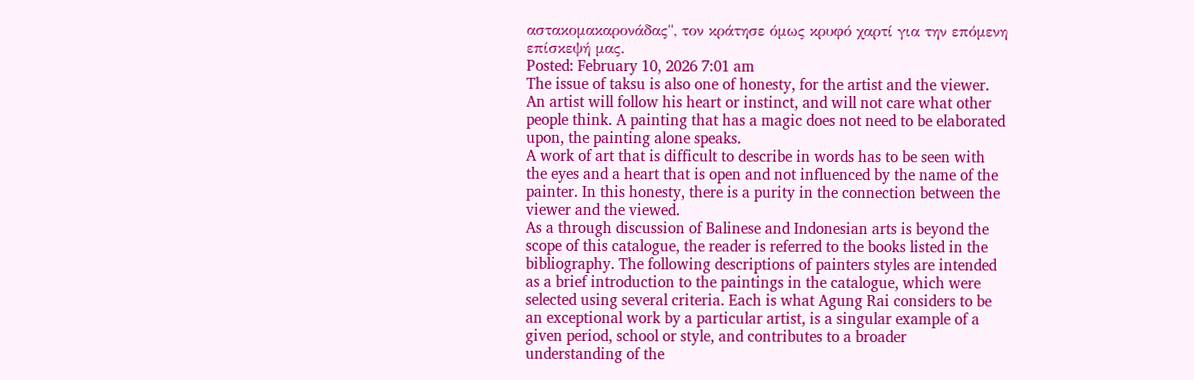αστακομακαρονάδας", τον κράτησε όμως κρυφό χαρτί για την επόμενη επίσκεψή μας.
Posted: February 10, 2026 7:01 am
The issue of taksu is also one of honesty, for the artist and the viewer. An artist will follow his heart or instinct, and will not care what other people think. A painting that has a magic does not need to be elaborated upon, the painting alone speaks.
A work of art that is difficult to describe in words has to be seen with the eyes and a heart that is open and not influenced by the name of the painter. In this honesty, there is a purity in the connection between the viewer and the viewed.
As a through discussion of Balinese and Indonesian arts is beyond the scope of this catalogue, the reader is referred to the books listed in the bibliography. The following descriptions of painters styles are intended as a brief introduction to the paintings in the catalogue, which were selected using several criteria. Each is what Agung Rai considers to be an exceptional work by a particular artist, is a singular example of a given period, school or style, and contributes to a broader understanding of the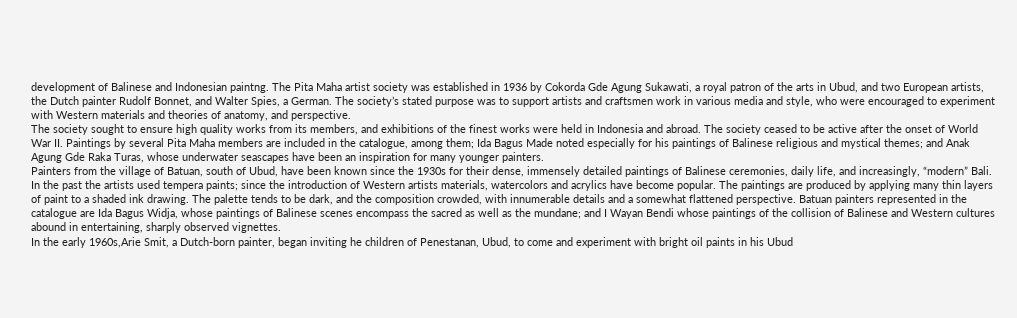development of Balinese and Indonesian paintng. The Pita Maha artist society was established in 1936 by Cokorda Gde Agung Sukawati, a royal patron of the arts in Ubud, and two European artists, the Dutch painter Rudolf Bonnet, and Walter Spies, a German. The society’s stated purpose was to support artists and craftsmen work in various media and style, who were encouraged to experiment with Western materials and theories of anatomy, and perspective.
The society sought to ensure high quality works from its members, and exhibitions of the finest works were held in Indonesia and abroad. The society ceased to be active after the onset of World War II. Paintings by several Pita Maha members are included in the catalogue, among them; Ida Bagus Made noted especially for his paintings of Balinese religious and mystical themes; and Anak Agung Gde Raka Turas, whose underwater seascapes have been an inspiration for many younger painters.
Painters from the village of Batuan, south of Ubud, have been known since the 1930s for their dense, immensely detailed paintings of Balinese ceremonies, daily life, and increasingly, “modern” Bali. In the past the artists used tempera paints; since the introduction of Western artists materials, watercolors and acrylics have become popular. The paintings are produced by applying many thin layers of paint to a shaded ink drawing. The palette tends to be dark, and the composition crowded, with innumerable details and a somewhat flattened perspective. Batuan painters represented in the catalogue are Ida Bagus Widja, whose paintings of Balinese scenes encompass the sacred as well as the mundane; and I Wayan Bendi whose paintings of the collision of Balinese and Western cultures abound in entertaining, sharply observed vignettes.
In the early 1960s,Arie Smit, a Dutch-born painter, began inviting he children of Penestanan, Ubud, to come and experiment with bright oil paints in his Ubud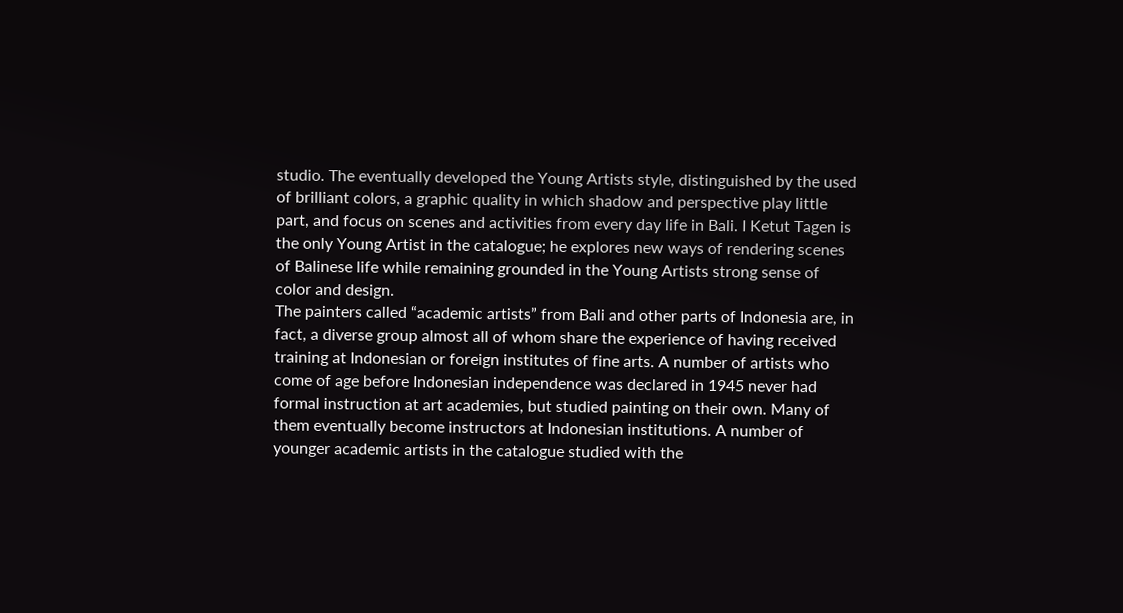studio. The eventually developed the Young Artists style, distinguished by the used of brilliant colors, a graphic quality in which shadow and perspective play little part, and focus on scenes and activities from every day life in Bali. I Ketut Tagen is the only Young Artist in the catalogue; he explores new ways of rendering scenes of Balinese life while remaining grounded in the Young Artists strong sense of color and design.
The painters called “academic artists” from Bali and other parts of Indonesia are, in fact, a diverse group almost all of whom share the experience of having received training at Indonesian or foreign institutes of fine arts. A number of artists who come of age before Indonesian independence was declared in 1945 never had formal instruction at art academies, but studied painting on their own. Many of them eventually become instructors at Indonesian institutions. A number of younger academic artists in the catalogue studied with the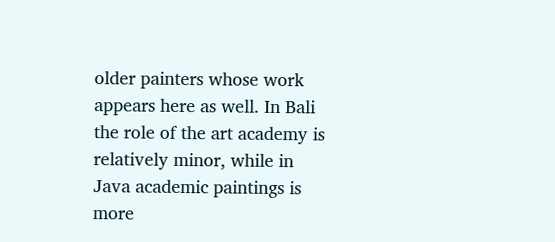older painters whose work appears here as well. In Bali the role of the art academy is relatively minor, while in Java academic paintings is more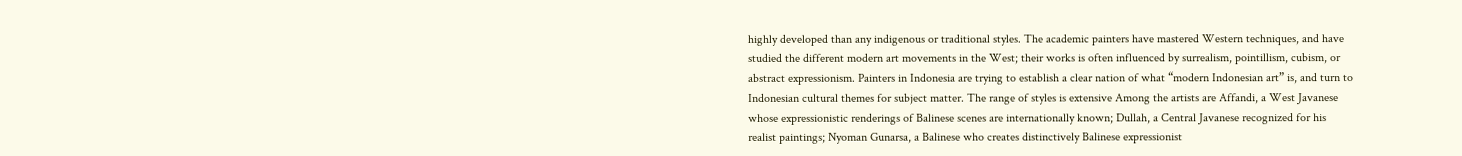highly developed than any indigenous or traditional styles. The academic painters have mastered Western techniques, and have studied the different modern art movements in the West; their works is often influenced by surrealism, pointillism, cubism, or abstract expressionism. Painters in Indonesia are trying to establish a clear nation of what “modern Indonesian art” is, and turn to Indonesian cultural themes for subject matter. The range of styles is extensive Among the artists are Affandi, a West Javanese whose expressionistic renderings of Balinese scenes are internationally known; Dullah, a Central Javanese recognized for his realist paintings; Nyoman Gunarsa, a Balinese who creates distinctively Balinese expressionist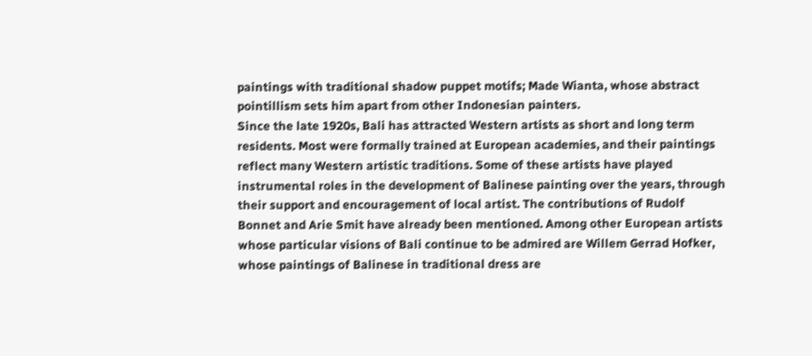paintings with traditional shadow puppet motifs; Made Wianta, whose abstract pointillism sets him apart from other Indonesian painters.
Since the late 1920s, Bali has attracted Western artists as short and long term residents. Most were formally trained at European academies, and their paintings reflect many Western artistic traditions. Some of these artists have played instrumental roles in the development of Balinese painting over the years, through their support and encouragement of local artist. The contributions of Rudolf Bonnet and Arie Smit have already been mentioned. Among other European artists whose particular visions of Bali continue to be admired are Willem Gerrad Hofker, whose paintings of Balinese in traditional dress are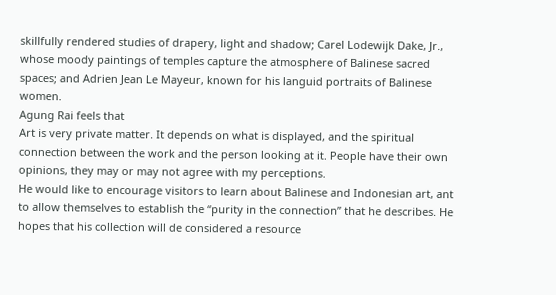skillfully rendered studies of drapery, light and shadow; Carel Lodewijk Dake, Jr., whose moody paintings of temples capture the atmosphere of Balinese sacred spaces; and Adrien Jean Le Mayeur, known for his languid portraits of Balinese women.
Agung Rai feels that
Art is very private matter. It depends on what is displayed, and the spiritual connection between the work and the person looking at it. People have their own opinions, they may or may not agree with my perceptions.
He would like to encourage visitors to learn about Balinese and Indonesian art, ant to allow themselves to establish the “purity in the connection” that he describes. He hopes that his collection will de considered a resource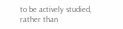to be actively studied, rather than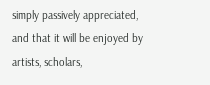simply passively appreciated, and that it will be enjoyed by artists, scholars,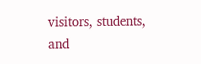visitors, students, and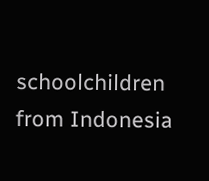schoolchildren from Indonesia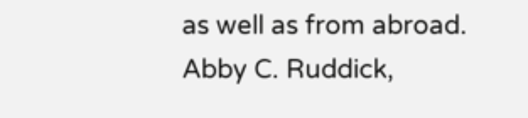as well as from abroad.
Abby C. Ruddick,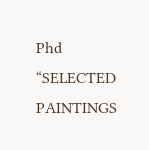Phd
“SELECTED PAINTINGS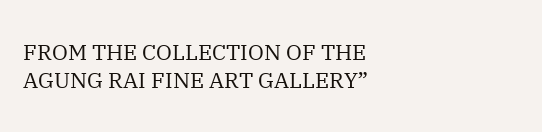FROM THE COLLECTION OF THE AGUNG RAI FINE ART GALLERY”